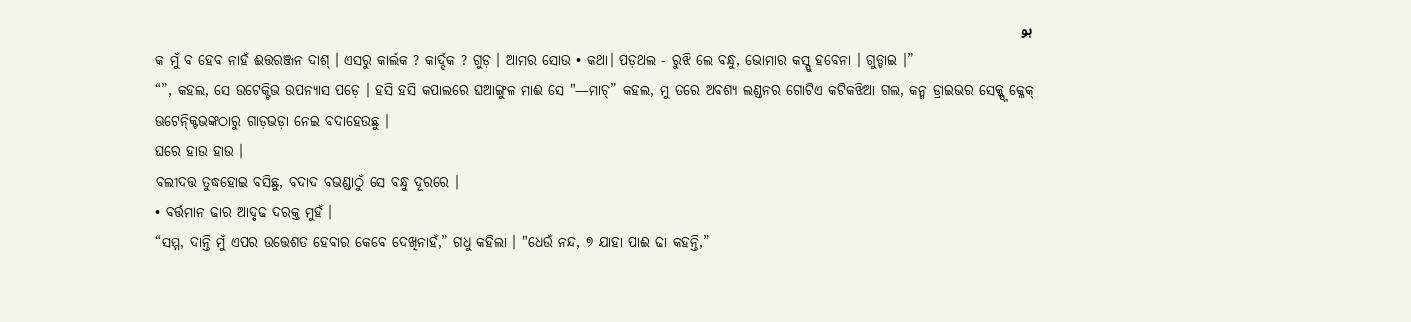ہو
କ ମୁଁ ବ ହେବ ନାହଁ ଈତ୍ତରଞ୍ଜନ ଦାଶ୍ । ଏସରୁ କାର୍ଲକ ? କାର୍ଦ୍ଦକ ? ଗୁଡ଼ । ଆମର ସୋଉ • କଥା। ପଡ଼ଥଲ - ରୁଝି ଲେ ବନ୍ଧୁ, ଭୋମାର କସ୍ସୁ ହବେନା । ଗୁଡ୍ଡାଇ ।”
“”, କହଲ, ସେ ଉଟେକ୍ଟିଭ ଉପନ୍ୟାସ ପଡ଼େ । ହସି ହସି କପାଲରେ ଘଆଙ୍ଗୁଳ ମାଈ ସେ "—ମାଚ୍” କହଲ, ମୁ ତରେ ଅବଶ୍ୟ ଲଣ୍ଡନର ଗୋଟିଏ କଟିକଝିଆ ଗଲ, କନ୍ମ ଡ୍ରାଇଭର ସେକ୍କ୍ସ୍ନ କ୍ଳେକ୍ ଊଟେନ୍କ୍ଟିଭଙ୍କଠାରୁ ଗାଡ଼ଭଡ଼ା ନେଇ ବଦାହେଉଛୁ ।
ଘରେ ହାଉ ହାଉ ।
ବଲୀଦତ୍ତ ତୁଦ୍ଧହୋଇ ବସିଛୁ, ବଦାଦ ବଭଣ୍ଡାଠୁଁ ସେ ବନ୍ଧୁ ଦୂରରେ ।
• ବର୍ତ୍ତମାନ ଢାର ଆଦୃଢ ଦରକ୍ତ ମୁହଁ ।
“ସମ୍ମ, ଦାନ୍ତି ମୁଁ ଏପର ଉତ୍ତେଶତ ହେବାର କେବେ ଦେଖିନାହଁ,” ଗଧୁ କହିଲା । "ଧେଉଁ ନନ୍ଦ, ୭ ଯାହା ପାଈ ଢା କହନ୍ତି,”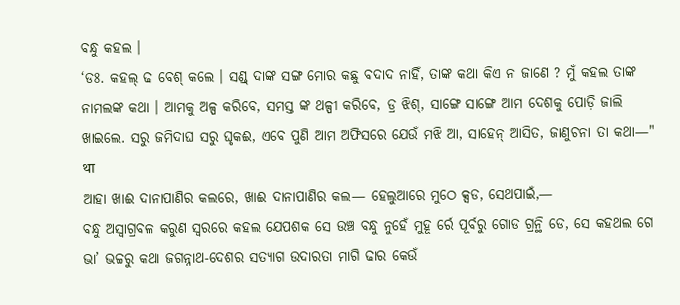ବନ୍ଧୁ କହଲ ।
‘ଡଃ. କହଲ୍ ଢ ବେଶ୍ କଲେ । ସଣ୍ଡ୍ ଦାଙ୍କ ସଙ୍ଗ ମୋର କଛୁ ବଦାଦ ନାହିଁ, ତାଙ୍କ କଥା କିଏ ନ ଜାଣେ ? ମୁଁ କହଲ ତାଙ୍କ ନାମଲଙ୍କ କଥା । ଆମକୁ ଅଳ୍ପ କରିବେ, ସମସ୍ତ ଙ୍କ ଥଳ୍ପୀ କରିବେ, ଡ୍ର ଝିଶ୍, ସାଙ୍ଗେ ସାଙ୍ଗେ ଆମ ଦେଶକୁ ପୋଡ଼ି ଜାଲି ଖାଇଲେ. ସରୁ ଜମିଦାଘ ସରୁ ଘୃକଈ, ଏବେ ପୁଣି ଆମ ଅଫିସରେ ଯେଉଁ ମଝି ଆ, ସାହେନ୍ ଆସିତ, ଜାଣୁଚନା ତା କଥା—" था
ଆହା ଖାଈ ଦାନାପାଣିର କଲରେ, ଖାଈ ଦାନାପାଣିର କଲ— ହେଲୁଆରେ ମୁଠେ କ୍ସଡ, ସେଥପାଇଁ,—
ବନ୍ଧୁ ଅସ୍ବାଗ୍ରବଳ କରୁଣ ସ୍ବରରେ କହଲ ଯେପଶକ ସେ ଉଞ୍ଚ ବନ୍ଧୁ ନୁହେଁ ମୁହୂ ର୍ରେ ପୂର୍ବରୁ ଗୋଡ ଗ୍ରନ୍ଥି ଡେ, ସେ କହଥଲ ଗେ ଭା’ ଭଚ୍ଚରୁ କଥା ଜଗନ୍ନାଥ-ଦେଶର ସତ୍ୟାଗ ଉଦାରତା ମାଗି ଢାର କେଉଁ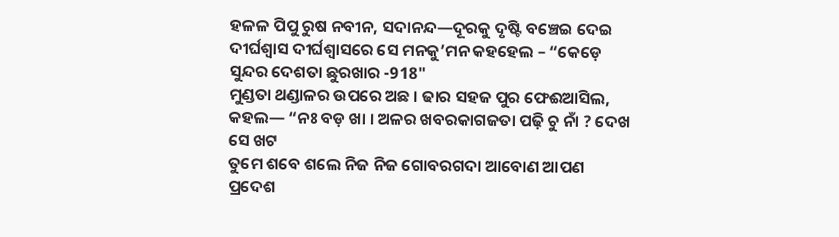ହଳଳ ପିପୁ ରୁଷ ନବୀନ, ସଦାନନ୍ଦ—ଦୂରକୁ ଦୃଷ୍ଟି ବଞ୍ଚେଇ ଦେଇ ଦୀର୍ଘଶ୍ବାସ ଦୀର୍ଘଶ୍ବାସରେ ସେ ମନକୁ’ମନ କହହେଲ – “କେଡ଼େ ସୁନ୍ଦର ଦେଶତା ଛୁରଖାର -918"
ମୁଣ୍ଡତା ଥଣ୍ଡାଳର ଉପରେ ଅଛ । ଢାର ସହଜ ପୁର ଫେଈଆସିଲ, କହଲ— “ନଃ ବଡ଼ ଖା । ଅଳର ଖବରକାଗଜତା ପଢ଼ି ଚୁ ନାଁ ? ଦେଖ ସେ ଖଟ
ତୁମେ ଶବେ ଶଲେ ନିଜ ନିଜ ଗୋବରଗଦା ଆବୋଣ ଆପଣ ପ୍ରଦେଶ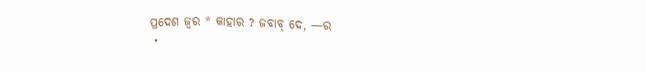ପ୍ରଦେଶ ଜ୍ୱର * କାହାର ? ଜବାବ୍ ଦେ, —ର
・